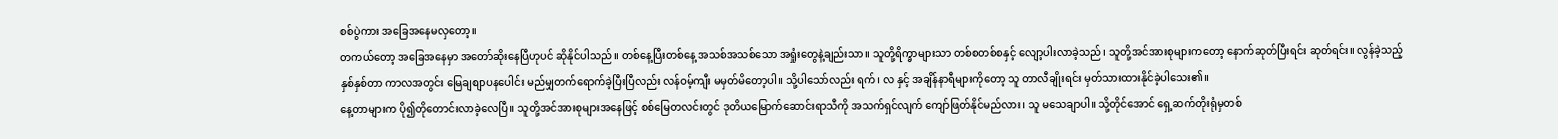စစ်ပွဲကား အခြေအနေမလှတော့။
တကယ်တော့ အခြေအနေမှာ အတော်ဆိုးနေပြီဟုပင် ဆိုနိုင်ပါသည်။ တစ်နေ့ပြီးတစ်နေ့ အသစ်အသစ်သော အရှုံးတွေနဲ့ချည်းသာ။ သူတို့ရိက္ခာများသာ တစ်စတစ်စနှင့် လျော့ပါးလာခဲ့သည်၊ သူတို့အင်အားစုများကတော့ နောက်ဆုတ်ပြီးရင်း ဆုတ်ရင်း။ လွန်ခဲ့သည့်နှစ်နှစ်တာ ကာလအတွင်း မြေချစျာပနပေါင်း မည်မျှတက်ရောက်ခဲ့ပြီးပြီလည်း လန်ဝမ့်ကျီး မမှတ်မိတော့ပါ။ သို့ပါသော်လည်း ရက်၊ လ နှင့် အချိန်နာရီများကိုတော့ သူ တာလီချိုးရင်း မှတ်သားထားနိုင်ခဲ့ပါသေး၏။
နေ့တာများက ပို၍တိုတောင်းလာခဲ့လေပြီ။ သူတို့အင်အားစုများအနေဖြင့် စစ်မြေတလင်းတွင် ဒုတိယမြောက်ဆောင်းရာသီကို အသက်ရှင်လျက် ကျော်ဖြတ်နိုင်မည်လား၊ သူ မသေချာပါ။ သို့တိုင်အောင် ရှေ့ဆက်တိုးရုံမှတစ်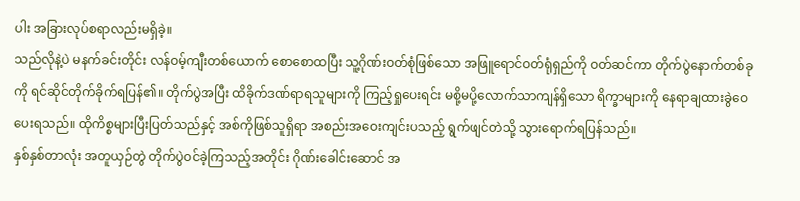ပါး အခြားလုပ်စရာလည်းမရှိခဲ့။
သည်လိုနဲ့ပဲ မနက်ခင်းတိုင်း လန်ဝမ့်ကျီးတစ်ယောက် စောစောထပြီး သူ့ဂိုဏ်းဝတ်စုံဖြစ်သော အဖြူရောင်ဝတ်ရုံရှည်ကို ဝတ်ဆင်ကာ တိုက်ပွဲနောက်တစ်ခုကို ရင်ဆိုင်တိုက်ခိုက်ရပြန်၏။ တိုက်ပွဲအပြီး ထိခိုက်ဒဏ်ရာရသူများကို ကြည့်ရှုပေးရင်း မစို့မပို့လောက်သာကျန်ရှိသော ရိက္ခာများကို နေရာချထားခွဲဝေပေးရသည်။ ထိုကိစ္စများပြီးပြတ်သည်နှင့် အစ်ကိုဖြစ်သူရှိရာ အစည်းအဝေးကျင်းပသည့် ရွက်ဖျင်တဲသို့ သွားရောက်ရပြန်သည်။
နှစ်နှစ်တာလုံး အတူယှဉ်တွဲ တိုက်ပွဲဝင်ခဲ့ကြသည့်အတိုင်း ဂိုဏ်းခေါင်းဆောင် အ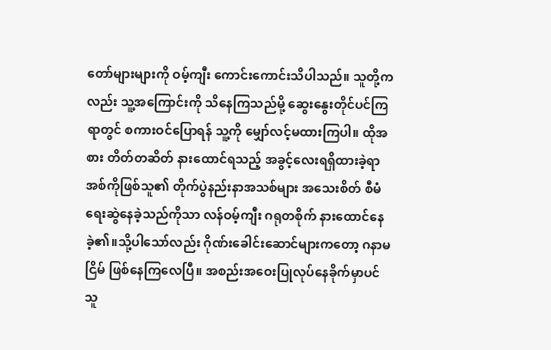တော်များများကို ဝမ့်ကျီး ကောင်းကောင်းသိပါသည်။ သူတို့ကလည်း သူ့အကြောင်းကို သိနေကြသည်မို့ ဆွေးနွေးတိုင်ပင်ကြရာတွင် စကားဝင်ပြောရန် သူ့ကို မျှော်လင့်မထားကြပါ။ ထိုအစား တိတ်တဆိတ် နားထောင်ရသည့် အခွင့်လေးရရှိထားခဲ့ရာ အစ်ကိုဖြစ်သူ၏ တိုက်ပွဲနည်းနာအသစ်များ အသေးစိတ် စီမံရေးဆွဲနေခဲ့သည်ကိုသာ လန်ဝမ့်ကျီး ဂရုတစိုက် နားထောင်နေခဲ့၏။သို့ပါသော်လည်း ဂိုဏ်းခေါင်းဆောင်များကတော့ ဂနာမငြိမ် ဖြစ်နေကြလေပြီ။ အစည်းအဝေးပြုလုပ်နေခိုက်မှာပင် သူ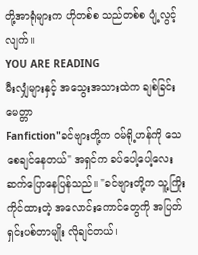တို့အာရုံများက ဟိုတစ်စ သည်တစ်စ ပျံ့လွင့်လျက်။
YOU ARE READING
မီးလျှံများနှင့် အသွေးအသားထဲက ချစ်ခြင်းမေတ္တာ
Fanfiction"ခင်ဗျားတို့က ဝမ်ရို့ဟန်ကို သေစေချင်နေတယ်" အရှင်က ခပ်ပေါ့ပေါ့လေး ဆက်ပြောနေပြန်သည်။ "ခင်ဗျားတို့က သူ့ကြိုးကိုင်ထားတဲ့ အလောင်းကောင်တွေကို အပြတ်ရှင်းပစ်တာမျိုး လိုချင်တယ်၊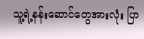သူ့ရဲ့နန်းဆောင်တွေအားလုံး ပြာ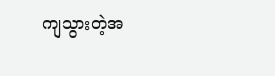ကျသွားတဲ့အ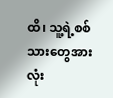ထိ၊ သူ့ရဲ့စစ်သားတွေအားလုံး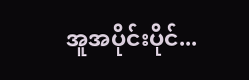အူအပိုင်းပိုင်...